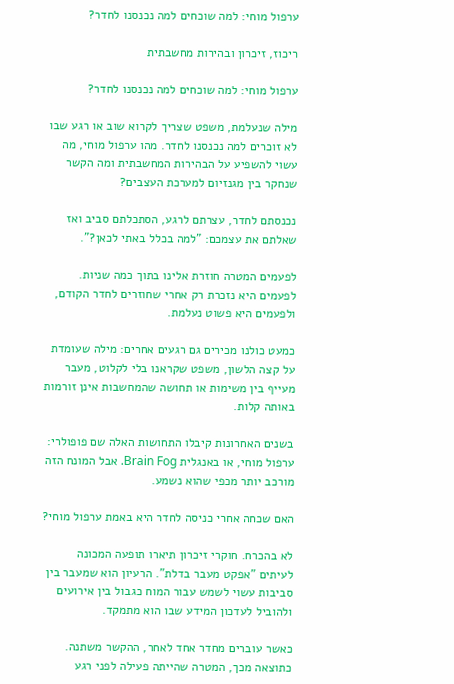ערפול מוחי: למה שוכחים למה נכנסנו לחדר?

ריכוז, זיכרון ובהירות מחשבתית

ערפול מוחי: למה שוכחים למה נכנסנו לחדר?

מילה שנעלמת, משפט שצריך לקרוא שוב או רגע שבו לא זוכרים למה נכנסנו לחדר. מהו ערפול מוחי, מה עשוי להשפיע על הבהירות המחשבתית ומה הקשר שנחקר בין מגנזיום למערכת העצבים?

נכנסתם לחדר, עצרתם לרגע, הסתכלתם סביב ואז שאלתם את עצמכם: "למה בכלל באתי לכאן?".

לפעמים המטרה חוזרת אלינו בתוך כמה שניות. לפעמים היא נזכרת רק אחרי שחוזרים לחדר הקודם, ולפעמים היא פשוט נעלמת.

כמעט כולנו מכירים גם רגעים אחרים: מילה שעומדת על קצה הלשון, משפט שקראנו בלי לקלוט, מעבר מעייף בין משימות או תחושה שהמחשבות אינן זורמות באותה קלות.

בשנים האחרונות קיבלו התחושות האלה שם פופולרי: ערפול מוחי, או באנגלית Brain Fog. אבל המונח הזה מורכב יותר מכפי שהוא נשמע.

האם שכחה אחרי כניסה לחדר היא באמת ערפול מוחי?

לא בהכרח. חוקרי זיכרון תיארו תופעה המכונה לעיתים "אפקט מעבר בדלת". הרעיון הוא שמעבר בין סביבות עשוי לשמש עבור המוח כגבול בין אירועים ולהוביל לעדכון המידע שבו הוא מתמקד.

כאשר עוברים מחדר אחד לאחר, ההקשר משתנה. כתוצאה מכך, המטרה שהייתה פעילה לפני רגע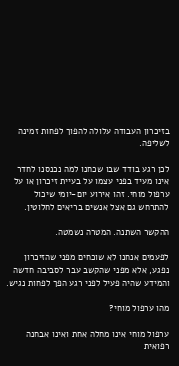בזיכרון העבודה עלולה להפוך לפחות זמינה לשליפה.

לכן רגע בודד שבו שכחנו למה נכנסנו לחדר אינו מעיד בפני עצמו על בעיית זיכרון או על ערפול מוחי. זהו אירוע יום-יומי שיכול להתרחש גם אצל אנשים בריאים לחלוטין.

ההקשר השתנה. המטרה נשמטה.

לפעמים אנחנו לא שוכחים מפני שהזיכרון נפגע, אלא מפני שהקשב עבר לסביבה חדשה והמידע שהיה פעיל לפני רגע הפך לפחות נגיש.

מהו ערפול מוחי?

ערפול מוחי אינו מחלה אחת ואינו אבחנה רפואית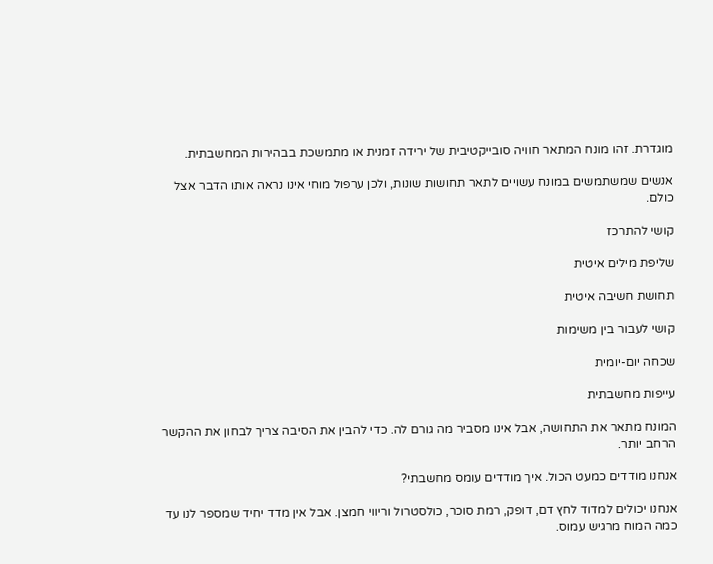מוגדרת. זהו מונח המתאר חוויה סובייקטיבית של ירידה זמנית או מתמשכת בבהירות המחשבתית.

אנשים שמשתמשים במונח עשויים לתאר תחושות שונות, ולכן ערפול מוחי אינו נראה אותו הדבר אצל כולם.

קושי להתרכז

שליפת מילים איטית

תחושת חשיבה איטית

קושי לעבור בין משימות

שכחה יום-יומית

עייפות מחשבתית

המונח מתאר את התחושה, אבל אינו מסביר מה גורם לה. כדי להבין את הסיבה צריך לבחון את ההקשר הרחב יותר.

אנחנו מודדים כמעט הכול. איך מודדים עומס מחשבתי?

אנחנו יכולים למדוד לחץ דם, דופק, רמת סוכר, כולסטרול וריווי חמצן. אבל אין מדד יחיד שמספר לנו עד כמה המוח מרגיש עמוס.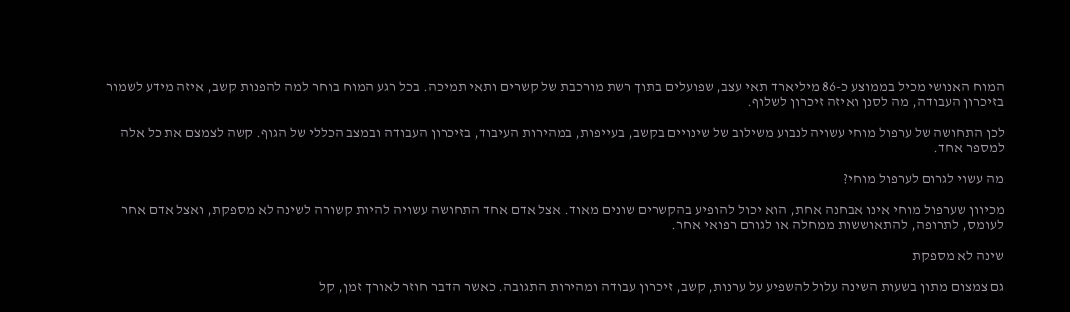המוח האנושי מכיל בממוצע כ-86 מיליארד תאי עצב, שפועלים בתוך רשת מורכבת של קשרים ותאי תמיכה. בכל רגע המוח בוחר למה להפנות קשב, איזה מידע לשמור בזיכרון העבודה, מה לסנן ואיזה זיכרון לשלוף.

לכן התחושה של ערפול מוחי עשויה לנבוע משילוב של שינויים בקשב, בעייפות, במהירות העיבוד, בזיכרון העבודה ובמצב הכללי של הגוף. קשה לצמצם את כל אלה למספר אחד.

מה עשוי לגרום לערפול מוחי?

מכיוון שערפול מוחי אינו אבחנה אחת, הוא יכול להופיע בהקשרים שונים מאוד. אצל אדם אחד התחושה עשויה להיות קשורה לשינה לא מספקת, ואצל אדם אחר לעומס, לתרופה, להתאוששות ממחלה או לגורם רפואי אחר.

שינה לא מספקת

גם צמצום מתון בשעות השינה עלול להשפיע על ערנות, קשב, זיכרון עבודה ומהירות התגובה. כאשר הדבר חוזר לאורך זמן, קל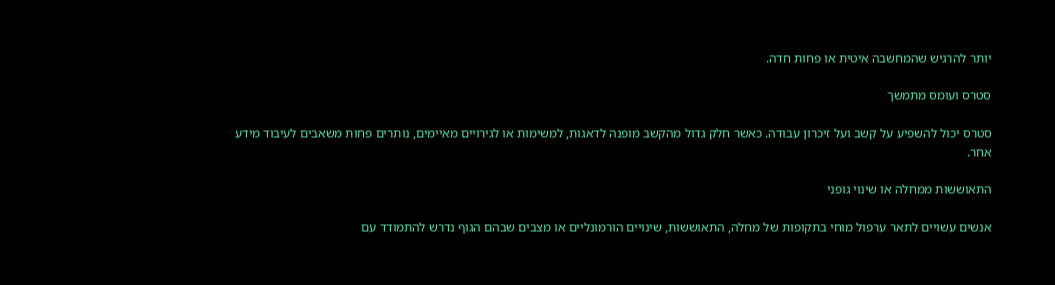יותר להרגיש שהמחשבה איטית או פחות חדה.

סטרס ועומס מתמשך

סטרס יכול להשפיע על קשב ועל זיכרון עבודה. כאשר חלק גדול מהקשב מופנה לדאגות, למשימות או לגירויים מאיימים, נותרים פחות משאבים לעיבוד מידע אחר.

התאוששות ממחלה או שינוי גופני

אנשים עשויים לתאר ערפול מוחי בתקופות של מחלה, התאוששות, שינויים הורמונליים או מצבים שבהם הגוף נדרש להתמודד עם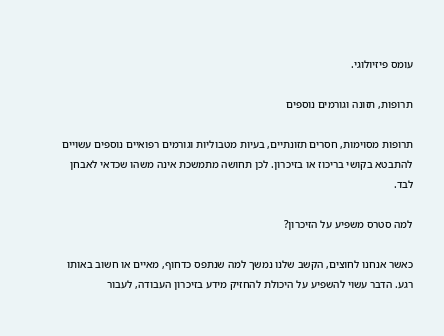עומס פיזיולוגי.

תרופות, תזונה וגורמים נוספים

תרופות מסוימות, חסרים תזונתיים, בעיות מטבוליות וגורמים רפואיים נוספים עשויים להתבטא בקושי בריכוז או בזיכרון. לכן תחושה מתמשכת אינה משהו שכדאי לאבחן לבד.

למה סטרס משפיע על הזיכרון?

כאשר אנחנו לחוצים, הקשב שלנו נמשך למה שנתפס כדחוף, מאיים או חשוב באותו רגע. הדבר עשוי להשפיע על היכולת להחזיק מידע בזיכרון העבודה, לעבור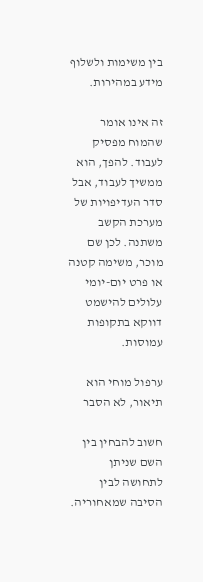בין משימות ולשלוף מידע במהירות.

זה אינו אומר שהמוח מפסיק לעבוד. להפך, הוא ממשיך לעבוד, אבל סדר העדיפויות של מערכת הקשב משתנה. לכן שם מוכר, משימה קטנה או פרט יום-יומי עלולים להישמט דווקא בתקופות עמוסות.

ערפול מוחי הוא תיאור, לא הסבר

חשוב להבחין בין השם שניתן לתחושה לבין הסיבה שמאחוריה.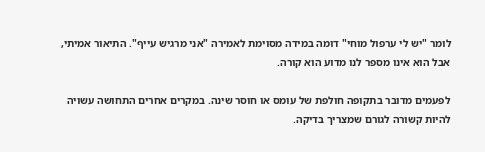לומר "יש לי ערפול מוחי" דומה במידה מסוימת לאמירה "אני מרגיש עייף". התיאור אמיתי, אבל הוא אינו מספר לנו מדוע הוא קורה.

לפעמים מדובר בתקופה חולפת של עומס או חוסר שינה. במקרים אחרים התחושה עשויה להיות קשורה לגורם שמצריך בדיקה.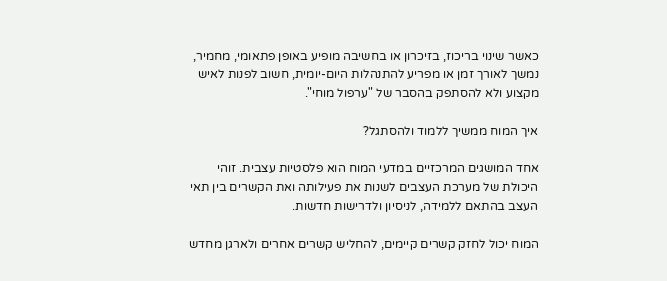כאשר שינוי בריכוז, בזיכרון או בחשיבה מופיע באופן פתאומי, מחמיר, נמשך לאורך זמן או מפריע להתנהלות היום-יומית, חשוב לפנות לאיש מקצוע ולא להסתפק בהסבר של "ערפול מוחי".

איך המוח ממשיך ללמוד ולהסתגל?

אחד המושגים המרכזיים במדעי המוח הוא פלסטיות עצבית. זוהי היכולת של מערכת העצבים לשנות את פעילותה ואת הקשרים בין תאי העצב בהתאם ללמידה, לניסיון ולדרישות חדשות.

המוח יכול לחזק קשרים קיימים, להחליש קשרים אחרים ולארגן מחדש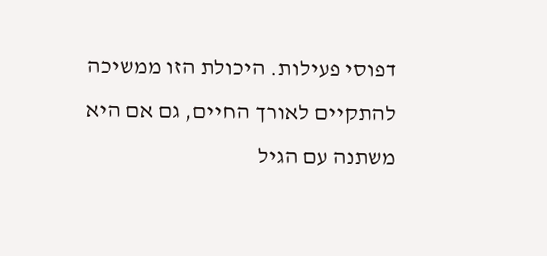דפוסי פעילות. היכולת הזו ממשיכה להתקיים לאורך החיים, גם אם היא משתנה עם הגיל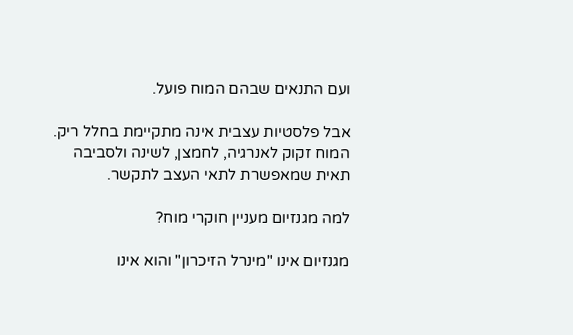ועם התנאים שבהם המוח פועל.

אבל פלסטיות עצבית אינה מתקיימת בחלל ריק. המוח זקוק לאנרגיה, לחמצן, לשינה ולסביבה תאית שמאפשרת לתאי העצב לתקשר.

למה מגנזיום מעניין חוקרי מוח?

מגנזיום אינו "מינרל הזיכרון" והוא אינו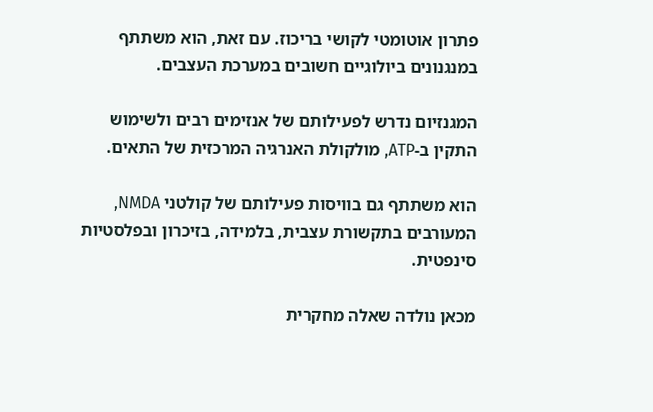פתרון אוטומטי לקושי בריכוז. עם זאת, הוא משתתף במנגנונים ביולוגיים חשובים במערכת העצבים.

המגנזיום נדרש לפעילותם של אנזימים רבים ולשימוש התקין ב-ATP, מולקולת האנרגיה המרכזית של התאים.

הוא משתתף גם בוויסות פעילותם של קולטני NMDA, המעורבים בתקשורת עצבית, בלמידה, בזיכרון ובפלסטיות סינפטית.

מכאן נולדה שאלה מחקרית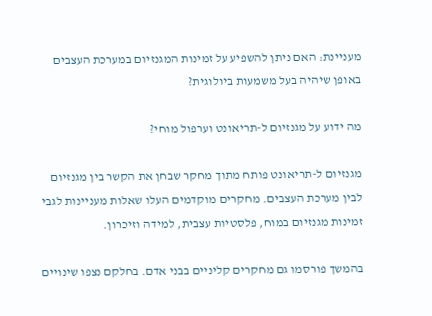מעניינת: האם ניתן להשפיע על זמינות המגנזיום במערכת העצבים באופן שיהיה בעל משמעות ביולוגית?

מה ידוע על מגנזיום ל-תריאונט וערפול מוחי?

מגנזיום ל-תריאונט פותח מתוך מחקר שבחן את הקשר בין מגנזיום לבין מערכת העצבים. מחקרים מוקדמים העלו שאלות מעניינות לגבי זמינות מגנזיום במוח, פלסטיות עצבית, למידה וזיכרון.

בהמשך פורסמו גם מחקרים קליניים בבני אדם. בחלקם נצפו שינויים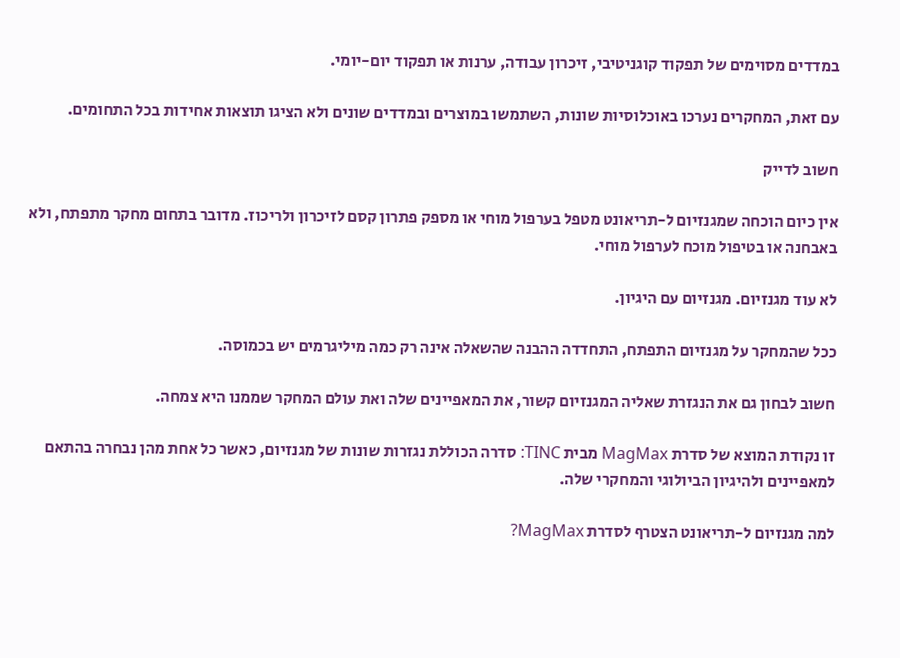במדדים מסוימים של תפקוד קוגניטיבי, זיכרון עבודה, ערנות או תפקוד יום-יומי.

עם זאת, המחקרים נערכו באוכלוסיות שונות, השתמשו במוצרים ובמדדים שונים ולא הציגו תוצאות אחידות בכל התחומים.

חשוב לדייק

אין כיום הוכחה שמגנזיום ל-תריאונט מטפל בערפול מוחי או מספק פתרון קסם לזיכרון ולריכוז. מדובר בתחום מחקר מתפתח, ולא באבחנה או בטיפול מוכח לערפול מוחי.

לא עוד מגנזיום. מגנזיום עם היגיון.

ככל שהמחקר על מגנזיום התפתח, התחדדה ההבנה שהשאלה אינה רק כמה מיליגרמים יש בכמוסה.

חשוב לבחון גם את הנגזרת שאליה המגנזיום קשור, את המאפיינים שלה ואת עולם המחקר שממנו היא צמחה.

זו נקודת המוצא של סדרת MagMax מבית TINC: סדרה הכוללת נגזרות שונות של מגנזיום, כאשר כל אחת מהן נבחרה בהתאם למאפיינים ולהיגיון הביולוגי והמחקרי שלה.

למה מגנזיום ל-תריאונט הצטרף לסדרת MagMax?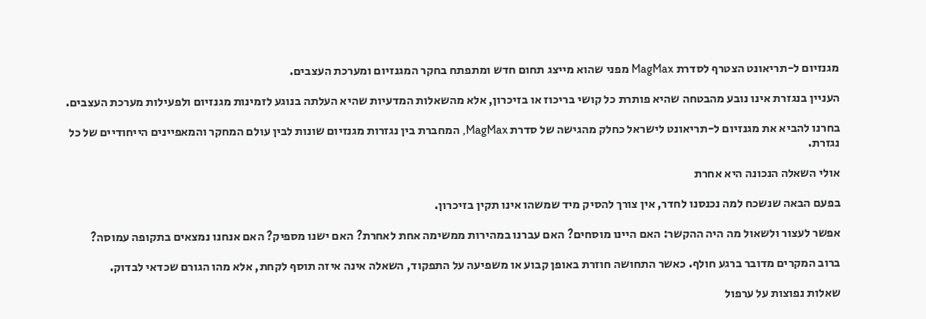מגנזיום ל-תריאונט הצטרף לסדרת MagMax מפני שהוא מייצג תחום חדש ומתפתח בחקר המגנזיום ומערכת העצבים.

העניין בנגזרת אינו נובע מהבטחה שהיא פותרת כל קושי בריכוז או בזיכרון, אלא מהשאלות המדעיות שהיא העלתה בנוגע לזמינות מגנזיום ולפעילות מערכת העצבים.

בחרנו להביא את מגנזיום ל-תריאונט לישראל כחלק מהגישה של סדרת MagMax, המחברת בין נגזרות מגנזיום שונות לבין עולם המחקר והמאפיינים הייחודיים של כל נגזרת.

אולי השאלה הנכונה היא אחרת

בפעם הבאה שנשכח למה נכנסנו לחדר, אין צורך להסיק מיד שמשהו אינו תקין בזיכרון.

אפשר לעצור ולשאול מה היה ההקשר: האם היינו מוסחים? האם עברנו במהירות ממשימה אחת לאחרת? האם ישנו מספיק? האם אנחנו נמצאים בתקופה עמוסה?

ברוב המקרים מדובר ברגע חולף. כאשר התחושה חוזרת באופן קבוע או משפיעה על התפקוד, השאלה אינה איזה תוסף לקחת, אלא מהו הגורם שכדאי לבדוק.

שאלות נפוצות על ערפול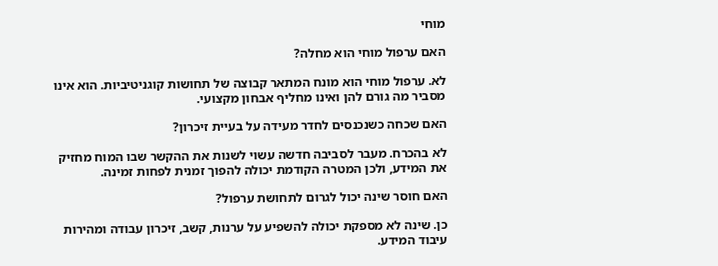מוחי

האם ערפול מוחי הוא מחלה?

לא. ערפול מוחי הוא מונח המתאר קבוצה של תחושות קוגניטיביות. הוא אינו מסביר מה גורם להן ואינו מחליף אבחון מקצועי.

האם שכחה כשנכנסים לחדר מעידה על בעיית זיכרון?

לא בהכרח. מעבר לסביבה חדשה עשוי לשנות את ההקשר שבו המוח מחזיק את המידע, ולכן המטרה הקודמת יכולה להפוך זמנית לפחות זמינה.

האם חוסר שינה יכול לגרום לתחושת ערפול?

כן. שינה לא מספקת יכולה להשפיע על ערנות, קשב, זיכרון עבודה ומהירות עיבוד המידע.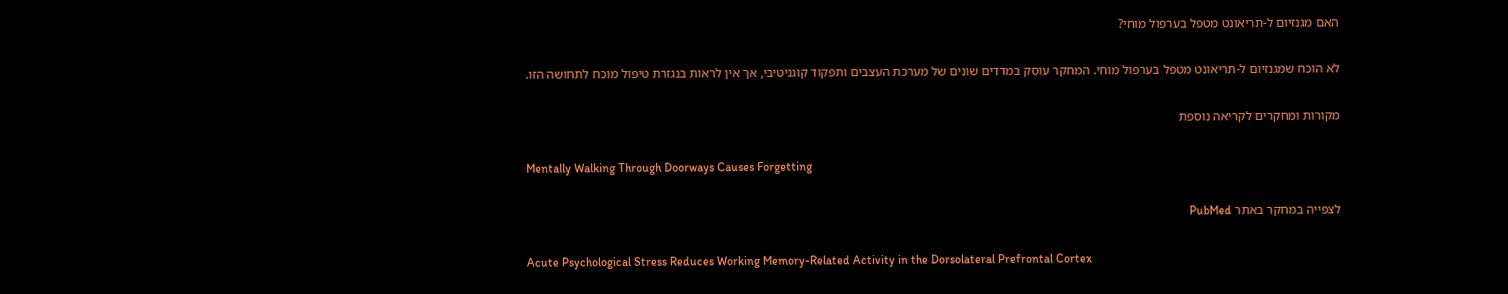האם מגנזיום ל-תריאונט מטפל בערפול מוחי?

לא הוכח שמגנזיום ל-תריאונט מטפל בערפול מוחי. המחקר עוסק במדדים שונים של מערכת העצבים ותפקוד קוגניטיבי, אך אין לראות בנגזרת טיפול מוכח לתחושה הזו.

מקורות ומחקרים לקריאה נוספת

Mentally Walking Through Doorways Causes Forgetting

לצפייה במחקר באתר PubMed

Acute Psychological Stress Reduces Working Memory-Related Activity in the Dorsolateral Prefrontal Cortex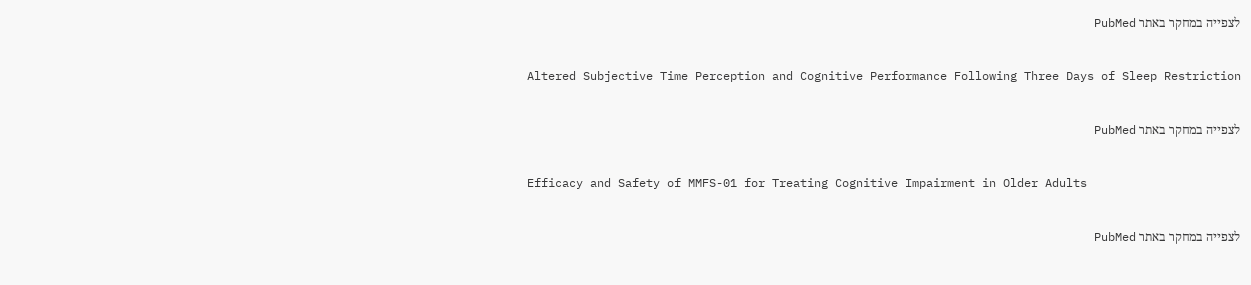לצפייה במחקר באתר PubMed

Altered Subjective Time Perception and Cognitive Performance Following Three Days of Sleep Restriction

לצפייה במחקר באתר PubMed

Efficacy and Safety of MMFS-01 for Treating Cognitive Impairment in Older Adults

לצפייה במחקר באתר PubMed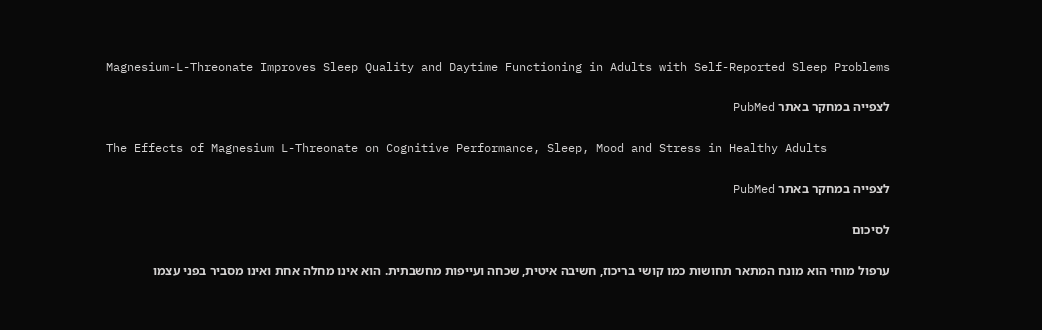Magnesium-L-Threonate Improves Sleep Quality and Daytime Functioning in Adults with Self-Reported Sleep Problems

לצפייה במחקר באתר PubMed

The Effects of Magnesium L-Threonate on Cognitive Performance, Sleep, Mood and Stress in Healthy Adults

לצפייה במחקר באתר PubMed

לסיכום

ערפול מוחי הוא מונח המתאר תחושות כמו קושי בריכוז, חשיבה איטית, שכחה ועייפות מחשבתית. הוא אינו מחלה אחת ואינו מסביר בפני עצמו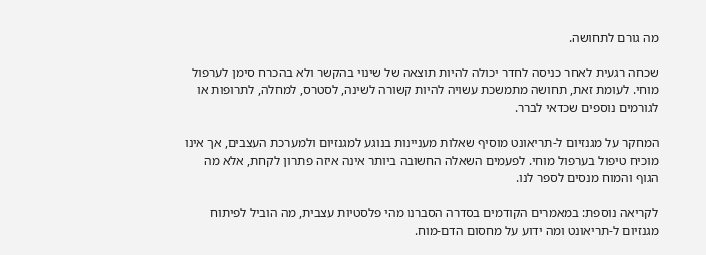מה גורם לתחושה.

שכחה רגעית לאחר כניסה לחדר יכולה להיות תוצאה של שינוי בהקשר ולא בהכרח סימן לערפול מוחי. לעומת זאת, תחושה מתמשכת עשויה להיות קשורה לשינה, לסטרס, למחלה, לתרופות או לגורמים נוספים שכדאי לברר.

המחקר על מגנזיום ל-תריאונט מוסיף שאלות מעניינות בנוגע למגנזיום ולמערכת העצבים, אך אינו מוכיח טיפול בערפול מוחי. לפעמים השאלה החשובה ביותר אינה איזה פתרון לקחת, אלא מה הגוף והמוח מנסים לספר לנו.

לקריאה נוספת: במאמרים הקודמים בסדרה הסברנו מהי פלסטיות עצבית, מה הוביל לפיתוח מגנזיום ל-תריאונט ומה ידוע על מחסום הדם-מוח.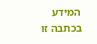המידע בכתבה זו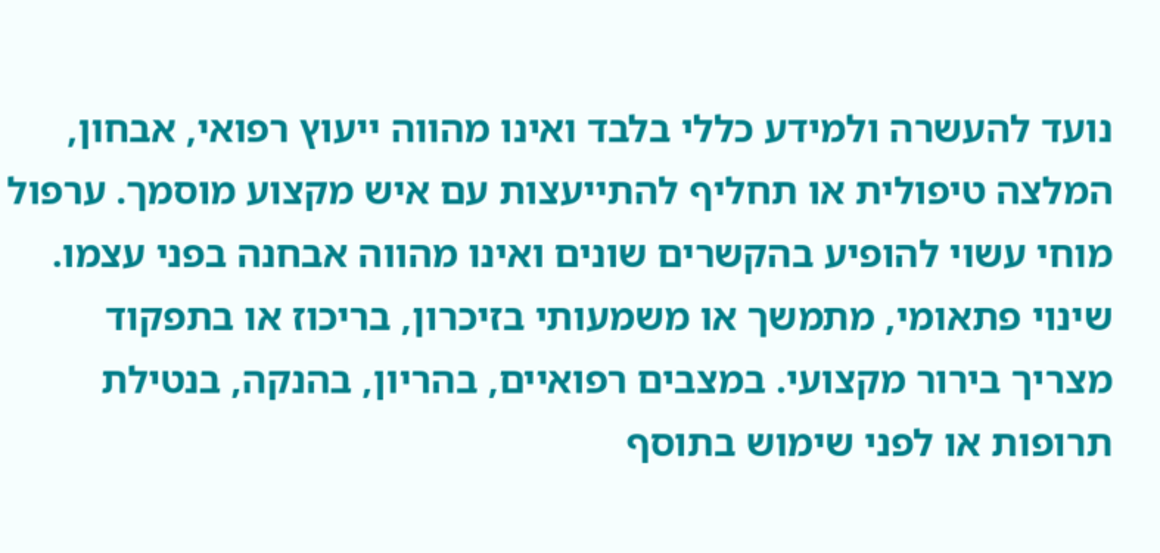נועד להעשרה ולמידע כללי בלבד ואינו מהווה ייעוץ רפואי, אבחון, המלצה טיפולית או תחליף להתייעצות עם איש מקצוע מוסמך. ערפול מוחי עשוי להופיע בהקשרים שונים ואינו מהווה אבחנה בפני עצמו. שינוי פתאומי, מתמשך או משמעותי בזיכרון, בריכוז או בתפקוד מצריך בירור מקצועי. במצבים רפואיים, בהריון, בהנקה, בנטילת תרופות או לפני שימוש בתוסף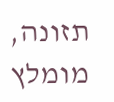תזונה, מומלץ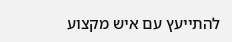להתייעץ עם איש מקצוע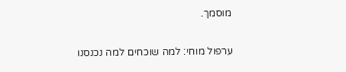מוסמך.

ערפול מוחי: למה שוכחים למה נכנסנו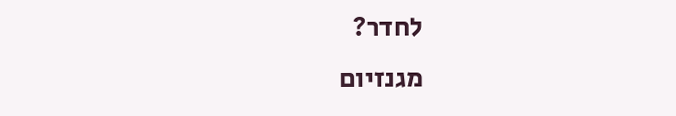לחדר?
מגנזיום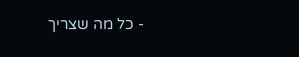- כל מה שצריך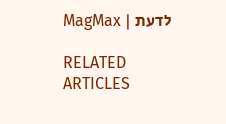לדעת | MagMax

RELATED ARTICLES